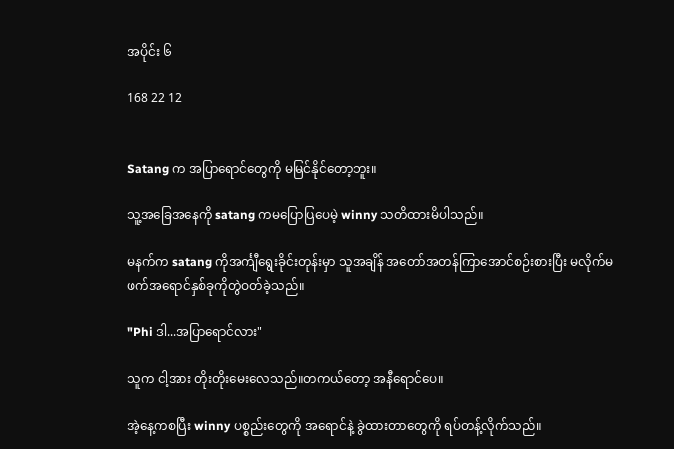အပိုင်း ၆

168 22 12


Satang က အပြာရောင်တွေကို မမြင်နိုင်တော့ဘူး။

သူ့အခြေအနေကို satang ကမပြောပြပေမဲ့ winny သတိထားမိပါသည်။

မနက်က satang ကိုအင်္ကျီရွေးခိုင်းတုန်းမှာ သူအချိန် အတော်အတန်ကြာအောင်စဉ်းစားပြီး မလိုက်မဖက်အရောင်နှစ်ခုကိုတွဲဝတ်ခဲ့သည်။

"Phi ဒါ...အပြာရောင်လား"

သူက ငါ့အား တိုးတိုးမေးလေသည်။တကယ်တော့ အနီရောင်ပေ။

အဲ့နေ့ကစပြီး winny ပစ္စည်းတွေကို အရောင်နဲ့ ခွဲထားတာတွေကို ရပ်တန့်လိုက်သည်။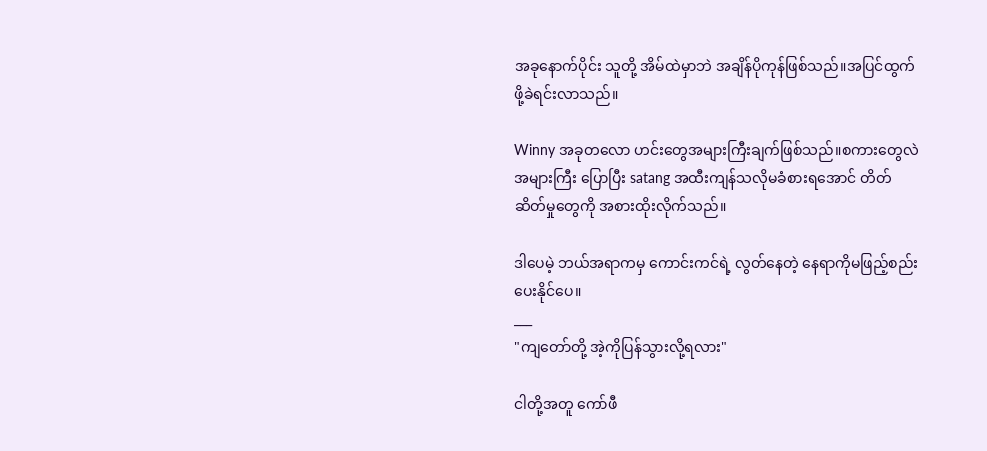အခုနောက်ပိုင်း သူတို့ အိမ်ထဲမှာဘဲ အချိန်ပိုကုန်ဖြစ်သည်။အပြင်ထွက်ဖို့ခဲရင်းလာသည်။

Winny အခုတလော ဟင်းတွေအများကြီးချက်ဖြစ်သည်။စကားတွေလဲအများကြီး ပြောပြီး satang အထီးကျန်သလိုမခံစားရအောင် တိတ်ဆိတ်မှုတွေကို အစားထိုးလိုက်သည်။

ဒါပေမဲ့ ဘယ်အရာကမှ ကောင်းကင်ရဲ့ လွတ်နေတဲ့ နေရာကိုမဖြည့်စည်းပေးနိုင်ပေ။
___
"ကျတော်တို့ အဲ့ကိုပြန်သွားလို့ရလား"

ငါတို့အတူ ကော်ဖီ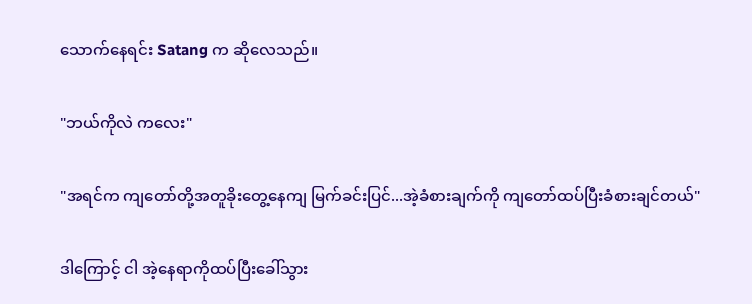သောက်နေရင်း Satang က ဆိုလေသည်။

"ဘယ်ကိုလဲ ကလေး"

"အရင်က ကျတော်တို့အတူခိုးတွေ့နေကျ မြက်ခင်းပြင်...အဲ့ခံစားချက်ကို ကျတော်ထပ်ပြီးခံစားချင်တယ်"

ဒါကြောင့် ငါ အဲ့နေရာကိုထပ်ပြီးခေါ်သွား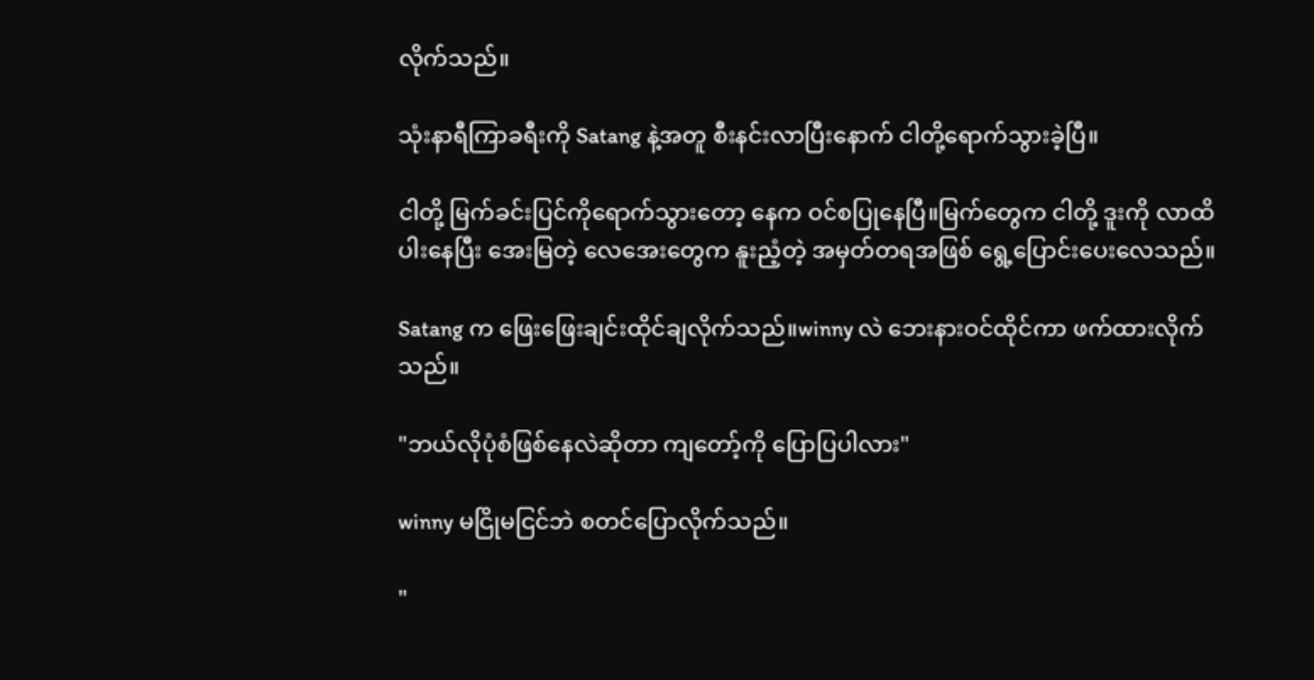လိုက်သည်။

သုံးနာရီကြာခရီးကို Satang နဲ့အတူ စီးနင်းလာပြီးနောက် ငါတို့ရောက်သွားခဲ့ပြီ။

ငါတို့ မြက်ခင်းပြင်ကိုရောက်သွားတော့ နေက ဝင်စပြုနေပြီ။မြက်တွေက ငါတို့ ဒူးကို လာထိပါးနေပြီး အေးမြတဲ့ လေအေးတွေက နူးညံ့တဲ့ အမှတ်တရအဖြစ် ရွေ့ပြောင်းပေးလေသည်။

Satang က ဖြေးဖြေးချင်းထိုင်ချလိုက်သည်။winny လဲ ဘေးနားဝင်ထိုင်ကာ ဖက်ထားလိုက်သည်။

"ဘယ်လိုပုံစံဖြစ်နေလဲဆိုတာ ကျတော့်ကို ပြောပြပါလား"

winny မငြိုမငြင်ဘဲ စတင်ပြောလိုက်သည်။

"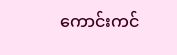ကောင်းကင်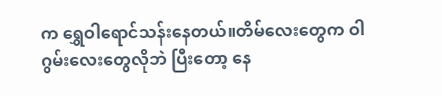က ရွှေဝါရောင်သန်းနေတယ်။တိမ်လေးတွေက ဝါဂွမ်းလေးတွေလိုဘဲ ပြီးတော့ နေ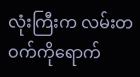လုံးကြီးက လမ်းတဝက်ကိုရောက်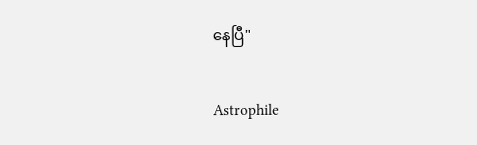နေပြီ"

Astrophile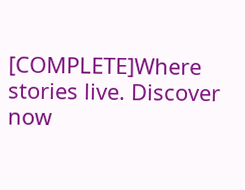[COMPLETE]Where stories live. Discover now